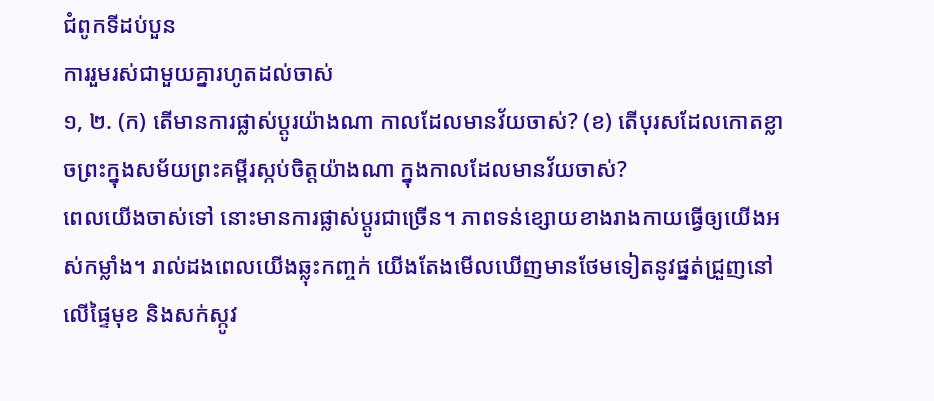ជំពូកទីដប់បួន
ការរួមរស់ជាមួយគ្នារហូតដល់ចាស់
១, ២. (ក) តើមានការផ្លាស់ប្ដូរយ៉ាងណា កាលដែលមានវ័យចាស់? (ខ) តើបុរសដែលកោតខ្លាចព្រះក្នុងសម័យព្រះគម្ពីរស្កប់ចិត្តយ៉ាងណា ក្នុងកាលដែលមានវ័យចាស់?
ពេលយើងចាស់ទៅ នោះមានការផ្លាស់ប្ដូរជាច្រើន។ ភាពទន់ខ្សោយខាងរាងកាយធ្វើឲ្យយើងអស់កម្លាំង។ រាល់ដងពេលយើងឆ្លុះកញ្ចក់ យើងតែងមើលឃើញមានថែមទៀតនូវផ្នត់ជ្រួញនៅលើផ្ទៃមុខ និងសក់ស្កូវ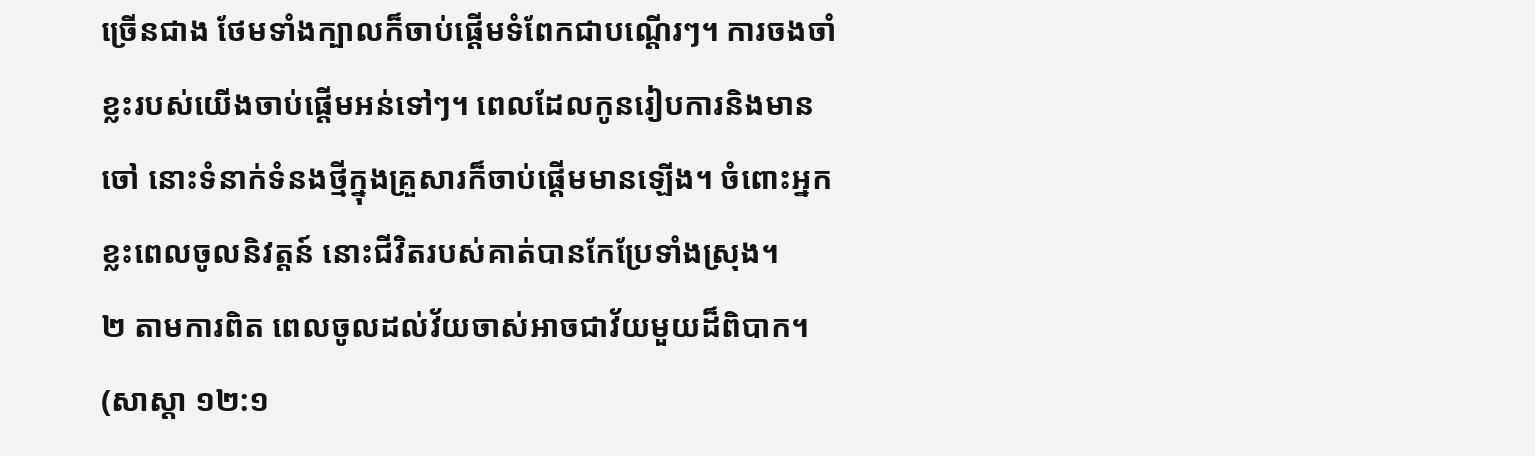ច្រើនជាង ថែមទាំងក្បាលក៏ចាប់ផ្ដើមទំពែកជាបណ្ដើរៗ។ ការចងចាំខ្លះរបស់យើងចាប់ផ្ដើមអន់ទៅៗ។ ពេលដែលកូនរៀបការនិងមានចៅ នោះទំនាក់ទំនងថ្មីក្នុងគ្រួសារក៏ចាប់ផ្ដើមមានឡើង។ ចំពោះអ្នកខ្លះពេលចូលនិវត្តន៍ នោះជីវិតរបស់គាត់បានកែប្រែទាំងស្រុង។
២ តាមការពិត ពេលចូលដល់វ័យចាស់អាចជាវ័យមួយដ៏ពិបាក។ (សាស្ដា ១២:១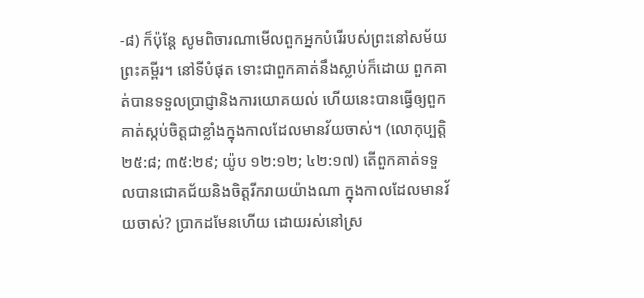-៨) ក៏ប៉ុន្តែ សូមពិចារណាមើលពួកអ្នកបំរើរបស់ព្រះនៅសម័យព្រះគម្ពីរ។ នៅទីបំផុត ទោះជាពួកគាត់នឹងស្លាប់ក៏ដោយ ពួកគាត់បានទទួលប្រាជ្ញានិងការយោគយល់ ហើយនេះបានធ្វើឲ្យពួកគាត់ស្កប់ចិត្តជាខ្លាំងក្នុងកាលដែលមានវ័យចាស់។ (លោកុប្បត្តិ ២៥:៨; ៣៥:២៩; យ៉ូប ១២:១២; ៤២:១៧) តើពួកគាត់ទទួលបានជោគជ័យនិងចិត្តរីករាយយ៉ាងណា ក្នុងកាលដែលមានវ័យចាស់? ប្រាកដមែនហើយ ដោយរស់នៅស្រ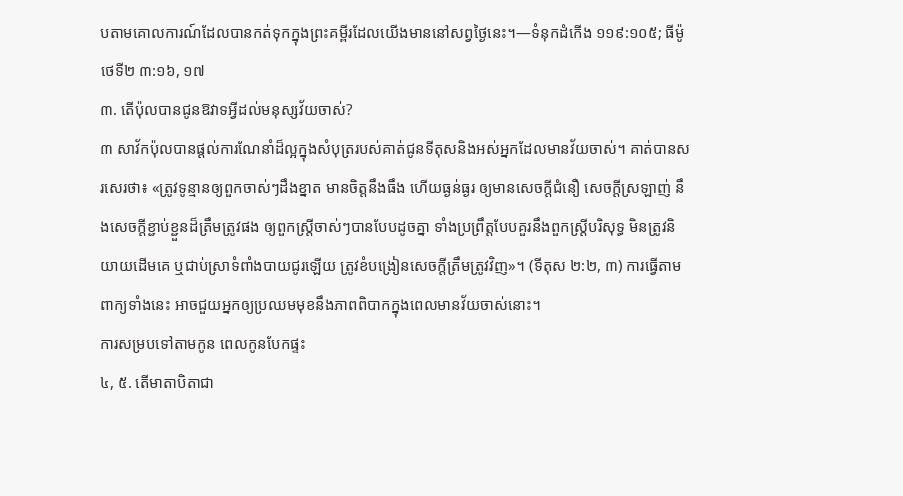បតាមគោលការណ៍ដែលបានកត់ទុកក្នុងព្រះគម្ពីរដែលយើងមាននៅសព្វថ្ងៃនេះ។—ទំនុកដំកើង ១១៩:១០៥; ធីម៉ូថេទី២ ៣:១៦, ១៧
៣. តើប៉ុលបានជូនឱវាទអ្វីដល់មនុស្សវ័យចាស់?
៣ សាវ័កប៉ុលបានផ្ដល់ការណែនាំដ៏ល្អក្នុងសំបុត្ររបស់គាត់ជូនទីតុសនិងអស់អ្នកដែលមានវ័យចាស់។ គាត់បានសរសេរថា៖ «ត្រូវទូន្មានឲ្យពួកចាស់ៗដឹងខ្នាត មានចិត្តនឹងធឹង ហើយធ្ងន់ធ្ងរ ឲ្យមានសេចក្ដីជំនឿ សេចក្ដីស្រឡាញ់ នឹងសេចក្ដីខ្ជាប់ខ្ជួនដ៏ត្រឹមត្រូវផង ឲ្យពួកស្ត្រីចាស់ៗបានបែបដូចគ្នា ទាំងប្រព្រឹត្តបែបគួរនឹងពួកស្ត្រីបរិសុទ្ធ មិនត្រូវនិយាយដើមគេ ឬជាប់ស្រាទំពាំងបាយជូរឡើយ ត្រូវខំបង្រៀនសេចក្ដីត្រឹមត្រូវវិញ»។ (ទីតុស ២:២, ៣) ការធ្វើតាមពាក្យទាំងនេះ អាចជួយអ្នកឲ្យប្រឈមមុខនឹងភាពពិបាកក្នុងពេលមានវ័យចាស់នោះ។
ការសម្របទៅតាមកូន ពេលកូនបែកផ្ទះ
៤, ៥. តើមាតាបិតាជា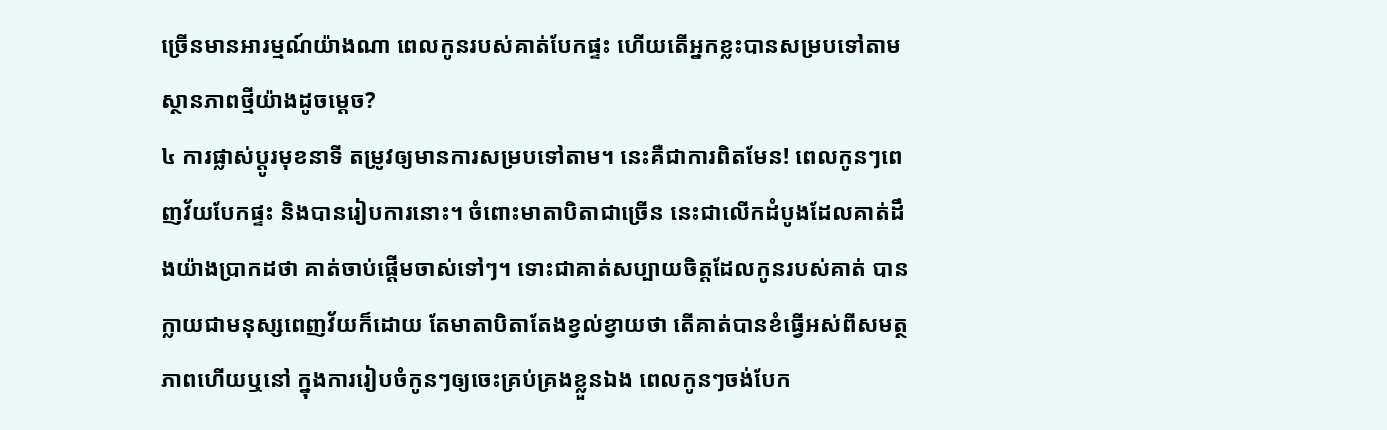ច្រើនមានអារម្មណ៍យ៉ាងណា ពេលកូនរបស់គាត់បែកផ្ទះ ហើយតើអ្នកខ្លះបានសម្របទៅតាមស្ថានភាពថ្មីយ៉ាងដូចម្ដេច?
៤ ការផ្លាស់ប្ដូរមុខនាទី តម្រូវឲ្យមានការសម្របទៅតាម។ នេះគឺជាការពិតមែន! ពេលកូនៗពេញវ័យបែកផ្ទះ និងបានរៀបការនោះ។ ចំពោះមាតាបិតាជាច្រើន នេះជាលើកដំបូងដែលគាត់ដឹងយ៉ាងប្រាកដថា គាត់ចាប់ផ្ដើមចាស់ទៅៗ។ ទោះជាគាត់សប្បាយចិត្តដែលកូនរបស់គាត់ បានក្លាយជាមនុស្សពេញវ័យក៏ដោយ តែមាតាបិតាតែងខ្វល់ខ្វាយថា តើគាត់បានខំធ្វើអស់ពីសមត្ថភាពហើយឬនៅ ក្នុងការរៀបចំកូនៗឲ្យចេះគ្រប់គ្រងខ្លួនឯង ពេលកូនៗចង់បែក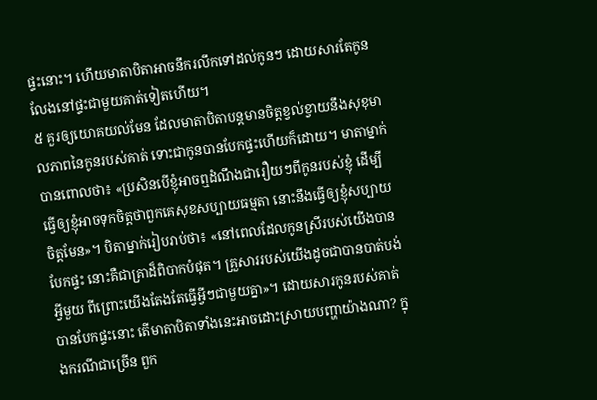ផ្ទះនោះ។ ហើយមាតាបិតាអាចនឹករលឹកទៅដល់កូនៗ ដោយសារតែកូនលែងនៅផ្ទះជាមួយគាត់ទៀតហើយ។
៥ គួរឲ្យយោគយល់មែន ដែលមាតាបិតាបន្តមានចិត្តខ្វល់ខ្វាយនឹងសុខុមាលភាពនៃកូនរបស់គាត់ ទោះជាកូនបានបែកផ្ទះហើយក៏ដោយ។ មាតាម្នាក់បានពោលថា៖ «ប្រសិនបើខ្ញុំអាចឮដំណឹងជារឿយៗពីកូនរបស់ខ្ញុំ ដើម្បីធ្វើឲ្យខ្ញុំអាចទុកចិត្តថាពួកគេសុខសប្បាយធម្មតា នោះនឹងធ្វើឲ្យខ្ញុំសប្បាយចិត្តមែន»។ បិតាម្នាក់រៀបរាប់ថា៖ «នៅពេលដែលកូនស្រីរបស់យើងបានបែកផ្ទះ នោះគឺជាគ្រាដ៏ពិបាកបំផុត។ គ្រួសាររបស់យើងដូចជាបានបាត់បង់អ្វីមួយ ពីព្រោះយើងតែងតែធ្វើអ្វីៗជាមួយគ្នា»។ ដោយសារកូនរបស់គាត់បានបែកផ្ទះនោះ តើមាតាបិតាទាំងនេះអាចដោះស្រាយបញ្ហាយ៉ាងណា? ក្នុងករណីជាច្រើន ពួក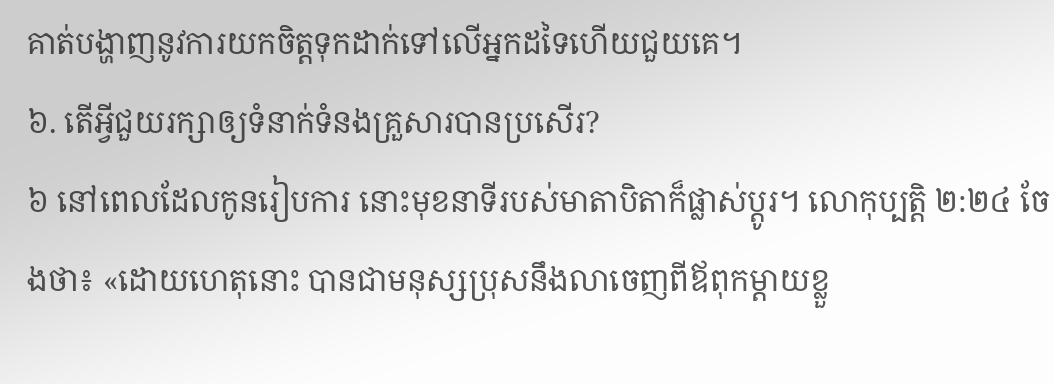គាត់បង្ហាញនូវការយកចិត្តទុកដាក់ទៅលើអ្នកដទៃហើយជួយគេ។
៦. តើអ្វីជួយរក្សាឲ្យទំនាក់ទំនងគ្រួសារបានប្រសើរ?
៦ នៅពេលដែលកូនរៀបការ នោះមុខនាទីរបស់មាតាបិតាក៏ផ្លាស់ប្ដូរ។ លោកុប្បត្តិ ២:២៤ ចែងថា៖ «ដោយហេតុនោះ បានជាមនុស្សប្រុសនឹងលាចេញពីឪពុកម្ដាយខ្លួ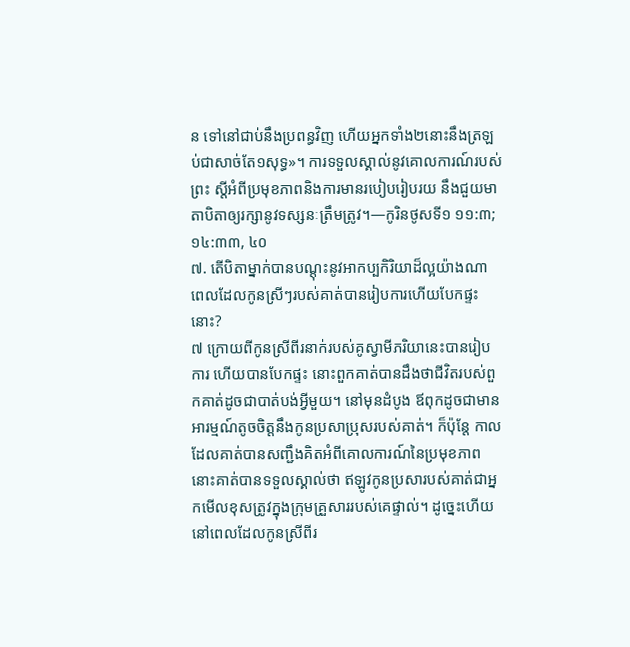ន ទៅនៅជាប់នឹងប្រពន្ធវិញ ហើយអ្នកទាំង២នោះនឹងត្រឡប់ជាសាច់តែ១សុទ្ធ»។ ការទទួលស្គាល់នូវគោលការណ៍របស់ព្រះ ស្តីអំពីប្រមុខភាពនិងការមានរបៀបរៀបរយ នឹងជួយមាតាបិតាឲ្យរក្សានូវទស្សនៈត្រឹមត្រូវ។—កូរិនថូសទី១ ១១:៣; ១៤:៣៣, ៤០
៧. តើបិតាម្នាក់បានបណ្ដុះនូវអាកប្បកិរិយាដ៏ល្អយ៉ាងណា ពេលដែលកូនស្រីៗរបស់គាត់បានរៀបការហើយបែកផ្ទះនោះ?
៧ ក្រោយពីកូនស្រីពីរនាក់របស់គូស្វាមីភរិយានេះបានរៀបការ ហើយបានបែកផ្ទះ នោះពួកគាត់បានដឹងថាជីវិតរបស់ពួកគាត់ដូចជាបាត់បង់អ្វីមួយ។ នៅមុនដំបូង ឪពុកដូចជាមានអារម្មណ៍តូចចិត្តនឹងកូនប្រសាប្រុសរបស់គាត់។ ក៏ប៉ុន្តែ កាលដែលគាត់បានសញ្ជឹងគិតអំពីគោលការណ៍នៃប្រមុខភាព នោះគាត់បានទទួលស្គាល់ថា ឥឡូវកូនប្រសារបស់គាត់ជាអ្នកមើលខុសត្រូវក្នុងក្រុមគ្រួសាររបស់គេផ្ទាល់។ ដូច្នេះហើយ នៅពេលដែលកូនស្រីពីរ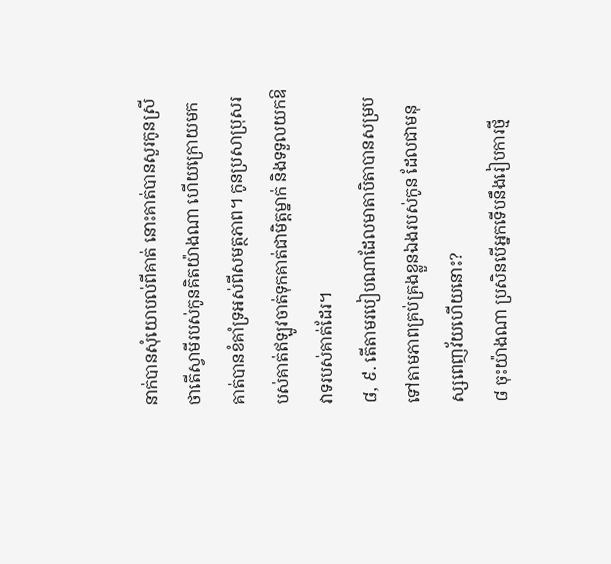នាក់បានសុំយោបល់ពីគាត់ នោះគាត់បានសួរកូនស្រីថាតើស្វាមីរបស់កូនគិតយ៉ាងណា ហើយក្រោយមក គាត់បានខំគាំទ្រអស់ពីសមត្ថភាព។ កូនប្រសាប្រុសរបស់គាត់ឥឡូវចាត់ទុកគាត់ជាមិត្តម្នាក់ និងទទួលយកឱវាទរបស់គាត់ដែរ។
៨, ៩. តើតាមរបៀបណាដែលមាតាបិតាបានសម្របទៅតាមភាពគ្រប់គ្រងខ្លួនឯងរបស់កូន ដែលជាមនុស្សពេញវ័យហើយនោះ?
៨ ចុះយ៉ាងណា ប្រសិនបើអ្នកទើបនឹងរៀបការថ្មី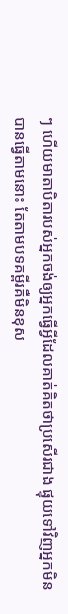ៗ ហើយមាតាបិតារបស់អ្នកចង់ឲ្យអ្នកធ្វើអ្វីដែលគាត់គិតថាប្រសើរជាង ផ្ទុយទៅវិញអ្នកមិនបានធ្វើតាមនោះ តែតាមបទគម្ពីរគឺមិនខុស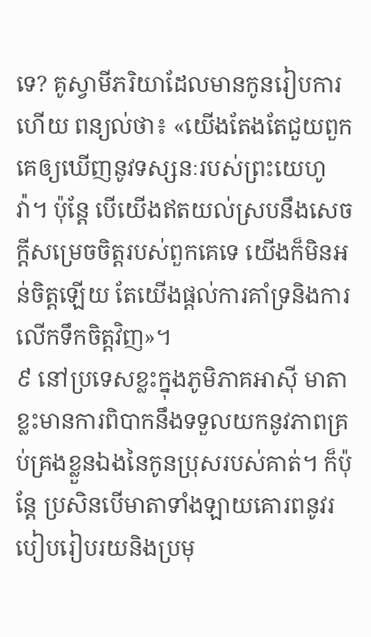ទេ? គូស្វាមីភរិយាដែលមានកូនរៀបការហើយ ពន្យល់ថា៖ «យើងតែងតែជួយពួកគេឲ្យឃើញនូវទស្សនៈរបស់ព្រះយេហូវ៉ា។ ប៉ុន្តែ បើយើងឥតយល់ស្របនឹងសេចក្ដីសម្រេចចិត្តរបស់ពួកគេទេ យើងក៏មិនអន់ចិត្តឡើយ តែយើងផ្ដល់ការគាំទ្រនិងការលើកទឹកចិត្តវិញ»។
៩ នៅប្រទេសខ្លះក្នុងភូមិភាគអាស៊ី មាតាខ្លះមានការពិបាកនឹងទទួលយកនូវភាពគ្រប់គ្រងខ្លួនឯងនៃកូនប្រុសរបស់គាត់។ ក៏ប៉ុន្តែ ប្រសិនបើមាតាទាំងឡាយគោរពនូវរបៀបរៀបរយនិងប្រមុ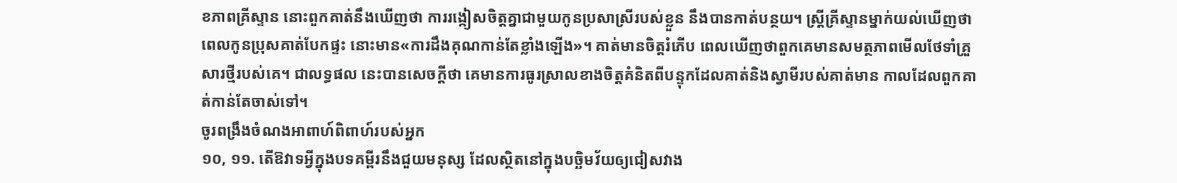ខភាពគ្រីស្ទាន នោះពួកគាត់នឹងឃើញថា ការរង្កៀសចិត្តគ្នាជាមួយកូនប្រសាស្រីរបស់ខ្លួន នឹងបានកាត់បន្ថយ។ ស្ត្រីគ្រីស្ទានម្នាក់យល់ឃើញថា ពេលកូនប្រុសគាត់បែកផ្ទះ នោះមាន«ការដឹងគុណកាន់តែខ្លាំងឡើង»។ គាត់មានចិត្តរំភើប ពេលឃើញថាពួកគេមានសមត្ថភាពមើលថែទាំគ្រួសារថ្មីរបស់គេ។ ជាលទ្ធផល នេះបានសេចក្ដីថា គេមានការធូរស្រាលខាងចិត្តគំនិតពីបន្ទុកដែលគាត់និងស្វាមីរបស់គាត់មាន កាលដែលពួកគាត់កាន់តែចាស់ទៅ។
ចូរពង្រឹងចំណងអាពាហ៍ពិពាហ៍របស់អ្នក
១០, ១១. តើឱវាទអ្វីក្នុងបទគម្ពីរនឹងជួយមនុស្ស ដែលស្ថិតនៅក្នុងបច្ឆិមវ័យឲ្យជៀសវាង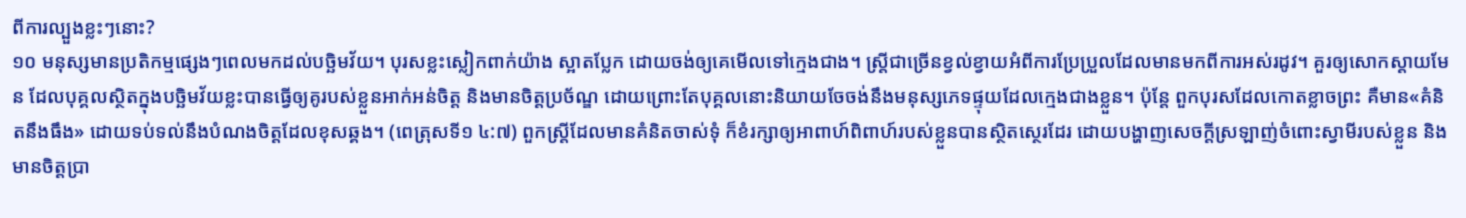ពីការល្បួងខ្លះៗនោះ?
១០ មនុស្សមានប្រតិកម្មផ្សេងៗពេលមកដល់បច្ឆិមវ័យ។ បុរសខ្លះស្លៀកពាក់យ៉ាង ស្អាតប្លែក ដោយចង់ឲ្យគេមើលទៅក្មេងជាង។ ស្ត្រីជាច្រើនខ្វល់ខ្វាយអំពីការប្រែប្រួលដែលមានមកពីការអស់រដូវ។ គួរឲ្យសោកស្ដាយមែន ដែលបុគ្គលស្ថិតក្នុងបច្ឆិមវ័យខ្លះបានធ្វើឲ្យគូរបស់ខ្លួនអាក់អន់ចិត្ត និងមានចិត្តប្រច័ណ្ឌ ដោយព្រោះតែបុគ្គលនោះនិយាយចែចង់នឹងមនុស្សភេទផ្ទុយដែលក្មេងជាងខ្លួន។ ប៉ុន្តែ ពួកបុរសដែលកោតខ្លាចព្រះ គឺមាន«គំនិតនឹងធឹង» ដោយទប់ទល់នឹងបំណងចិត្តដែលខុសឆ្គង។ (ពេត្រុសទី១ ៤:៧) ពួកស្ត្រីដែលមានគំនិតចាស់ទុំ ក៏ខំរក្សាឲ្យអាពាហ៍ពិពាហ៍របស់ខ្លួនបានស្ថិតស្ថេរដែរ ដោយបង្ហាញសេចក្ដីស្រឡាញ់ចំពោះស្វាមីរបស់ខ្លួន និងមានចិត្តប្រា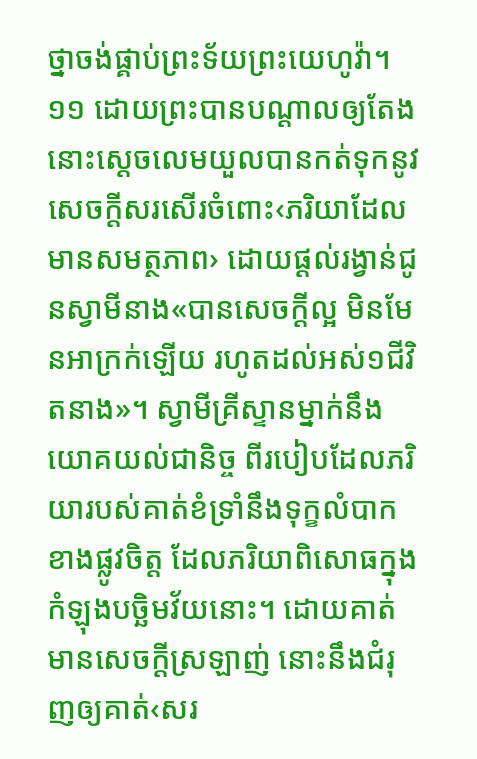ថ្នាចង់ផ្គាប់ព្រះទ័យព្រះយេហូវ៉ា។
១១ ដោយព្រះបានបណ្ដាលឲ្យតែង នោះស្តេចលេមយួលបានកត់ទុកនូវសេចក្ដីសរសើរចំពោះ‹ភរិយាដែលមានសមត្ថភាព› ដោយផ្ដល់រង្វាន់ជូនស្វាមីនាង«បានសេចក្ដីល្អ មិនមែនអាក្រក់ឡើយ រហូតដល់អស់១ជីវិតនាង»។ ស្វាមីគ្រីស្ទានម្នាក់នឹងយោគយល់ជានិច្ច ពីរបៀបដែលភរិយារបស់គាត់ខំទ្រាំនឹងទុក្ខលំបាកខាងផ្លូវចិត្ត ដែលភរិយាពិសោធក្នុងកំឡុងបច្ឆិមវ័យនោះ។ ដោយគាត់មានសេចក្ដីស្រឡាញ់ នោះនឹងជំរុញឲ្យគាត់‹សរ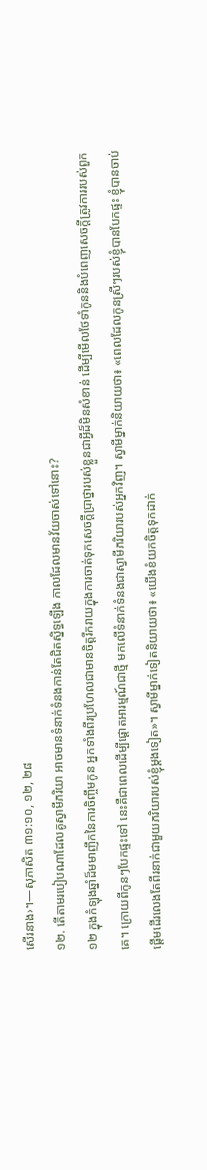សើរនាង›។—សុភាសិត ៣១:១០, ១២, ២៨
១២. តើតាមរបៀបណាដែលគូស្វាមីភរិយា អាចមានទំនាក់ទំនងកាន់តែជិតស្និទ្ធឡើង កាលដែលមានវ័យចាស់ទៅនោះ?
១២ ក្នុងកំឡុងឆ្នាំដ៏មមាញឹកនៃការចិញ្ចឹមកូន អ្នកទាំងពីរប្រហែលជាមានចិត្តរីករាយក្នុងការចាត់ទុកសេចក្ដីប្រាថ្នារបស់ខ្លួនជាអ្វីដ៏មិនសំខាន់ ដើម្បីមើលថែទាំកូននិងបំពេញសេចក្ដីត្រូវការរបស់ពួកគេ។ ក្រោយពីកូនៗបែកផ្ទះទៅ នេះគឺជាពេលដើម្បីផ្ដោតអារម្មណ៍ជាថ្មី មកលើទំនាក់ទំនងជាស្វាមីភរិយារបស់អ្នកវិញ។ ស្វាមីម្នាក់និយាយថា៖ «ពេលដែលកូនស្រីៗរបស់ខ្ញុំបានបែកផ្ទះ ខ្ញុំបានចាប់ផ្ដើមដើរលេងតែពីរនាក់ជាមួយភរិយារបស់ខ្ញុំម្ដងទៀត»។ ស្វាមីម្នាក់ទៀតនិយាយថា៖ «យើងខំយកចិត្តទុកដាក់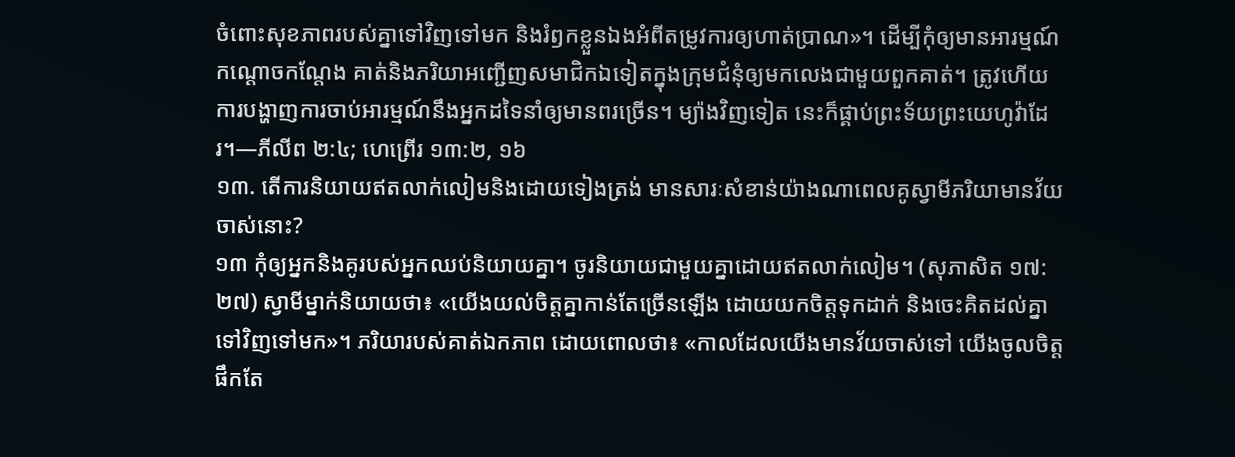ចំពោះសុខភាពរបស់គ្នាទៅវិញទៅមក និងរំឭកខ្លួនឯងអំពីតម្រូវការឲ្យហាត់ប្រាណ»។ ដើម្បីកុំឲ្យមានអារម្មណ៍កណ្ដោចកណ្ដែង គាត់និងភរិយាអញ្ជើញសមាជិកឯទៀតក្នុងក្រុមជំនុំឲ្យមកលេងជាមួយពួកគាត់។ ត្រូវហើយ ការបង្ហាញការចាប់អារម្មណ៍នឹងអ្នកដទៃនាំឲ្យមានពរច្រើន។ ម្យ៉ាងវិញទៀត នេះក៏ផ្គាប់ព្រះទ័យព្រះយេហូវ៉ាដែរ។—ភីលីព ២:៤; ហេព្រើរ ១៣:២, ១៦
១៣. តើការនិយាយឥតលាក់លៀមនិងដោយទៀងត្រង់ មានសារៈសំខាន់យ៉ាងណាពេលគូស្វាមីភរិយាមានវ័យចាស់នោះ?
១៣ កុំឲ្យអ្នកនិងគូរបស់អ្នកឈប់និយាយគ្នា។ ចូរនិយាយជាមួយគ្នាដោយឥតលាក់លៀម។ (សុភាសិត ១៧:២៧) ស្វាមីម្នាក់និយាយថា៖ «យើងយល់ចិត្តគ្នាកាន់តែច្រើនឡើង ដោយយកចិត្តទុកដាក់ និងចេះគិតដល់គ្នាទៅវិញទៅមក»។ ភរិយារបស់គាត់ឯកភាព ដោយពោលថា៖ «កាលដែលយើងមានវ័យចាស់ទៅ យើងចូលចិត្តផឹកតែ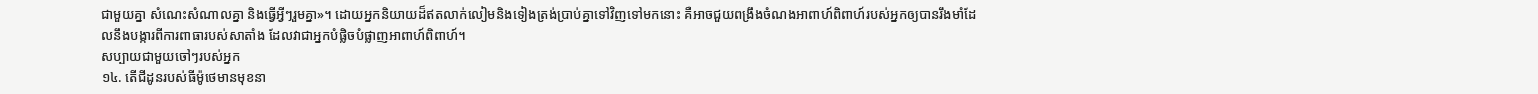ជាមួយគ្នា សំណេះសំណាលគ្នា និងធ្វើអ្វីៗរួមគ្នា»។ ដោយអ្នកនិយាយដ៏ឥតលាក់លៀមនិងទៀងត្រង់ប្រាប់គ្នាទៅវិញទៅមកនោះ គឺអាចជួយពង្រឹងចំណងអាពាហ៍ពិពាហ៍របស់អ្នកឲ្យបានរឹងមាំដែលនឹងបង្ការពីការពាធារបស់សាតាំង ដែលវាជាអ្នកបំផ្លិចបំផ្លាញអាពាហ៍ពិពាហ៍។
សប្បាយជាមួយចៅៗរបស់អ្នក
១៤. តើជីដូនរបស់ធីម៉ូថេមានមុខនា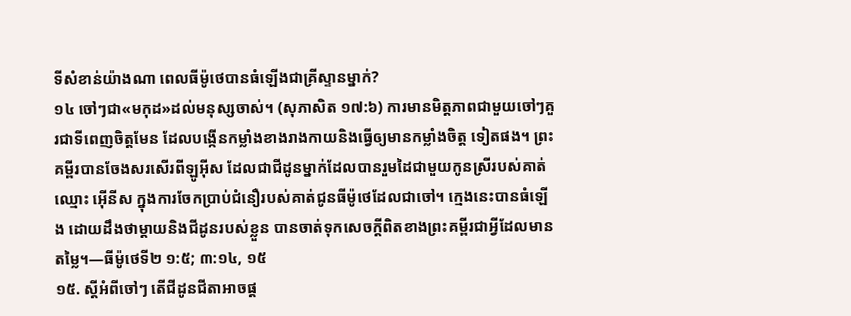ទីសំខាន់យ៉ាងណា ពេលធីម៉ូថេបានធំឡើងជាគ្រីស្ទានម្នាក់?
១៤ ចៅៗជា«មកុដ»ដល់មនុស្សចាស់។ (សុភាសិត ១៧:៦) ការមានមិត្តភាពជាមួយចៅៗគួរជាទីពេញចិត្តមែន ដែលបង្កើនកម្លាំងខាងរាងកាយនិងធ្វើឲ្យមានកម្លាំងចិត្ត ទៀតផង។ ព្រះគម្ពីរបានចែងសរសើរពីឡូអ៊ីស ដែលជាជីដូនម្នាក់ដែលបានរួមដៃជាមួយកូនស្រីរបស់គាត់ឈ្មោះ អ៊ើនីស ក្នុងការចែកប្រាប់ជំនឿរបស់គាត់ជូនធីម៉ូថេដែលជាចៅ។ ក្មេងនេះបានធំឡើង ដោយដឹងថាម្ដាយនិងជីដូនរបស់ខ្លួន បានចាត់ទុកសេចក្ដីពិតខាងព្រះគម្ពីរជាអ្វីដែលមានតម្លៃ។—ធីម៉ូថេទី២ ១:៥; ៣:១៤, ១៥
១៥. ស្តីអំពីចៅៗ តើជីដូនជីតាអាចផ្ដ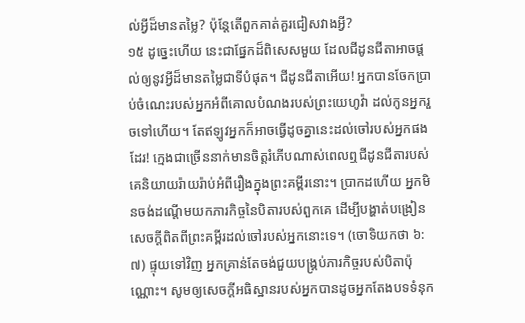ល់អ្វីដ៏មានតម្លៃ? ប៉ុន្តែតើពួកគាត់គួរជៀសវាងអ្វី?
១៥ ដូច្នេះហើយ នេះជាផ្នែកដ៏ពិសេសមួយ ដែលជីដូនជីតាអាចផ្ដល់ឲ្យនូវអ្វីដ៏មានតម្លៃជាទីបំផុត។ ជីដូនជីតាអើយ! អ្នកបានចែកប្រាប់ចំណេះរបស់អ្នកអំពីគោលបំណងរបស់ព្រះយេហូវ៉ា ដល់កូនអ្នករួចទៅហើយ។ តែឥឡូវអ្នកក៏អាចធ្វើដូចគ្នានេះដល់ចៅរបស់អ្នកផងដែរ! ក្មេងជាច្រើននាក់មានចិត្តរំភើបណាស់ពេលឮជីដូនជីតារបស់គេនិយាយរ៉ាយរ៉ាប់អំពីរឿងក្នុងព្រះគម្ពីរនោះ។ ប្រាកដហើយ អ្នកមិនចង់ដណ្ដើមយកភារកិច្ចនៃបិតារបស់ពួកគេ ដើម្បីបង្ហាត់បង្រៀនសេចក្ដីពិតពីព្រះគម្ពីរដល់ចៅរបស់អ្នកនោះទេ។ (ចោទិយកថា ៦:៧) ផ្ទុយទៅវិញ អ្នកគ្រាន់តែចង់ជួយបង្គ្រប់ភារកិច្ចរបស់បិតាប៉ុណ្ណោះ។ សូមឲ្យសេចក្ដីអធិស្ឋានរបស់អ្នកបានដូចអ្នកតែងបទទំនុក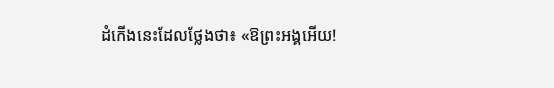ដំកើងនេះដែលថ្លែងថា៖ «ឱព្រះអង្គអើយ!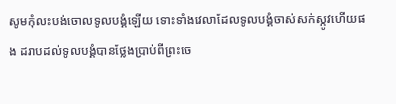សូមកុំលះបង់ចោលទូលបង្គំឡើយ ទោះទាំងវេលាដែលទូលបង្គំចាស់សក់ស្កូវហើយផង ដរាបដល់ទូលបង្គំបានថ្លែងប្រាប់ពីព្រះចេ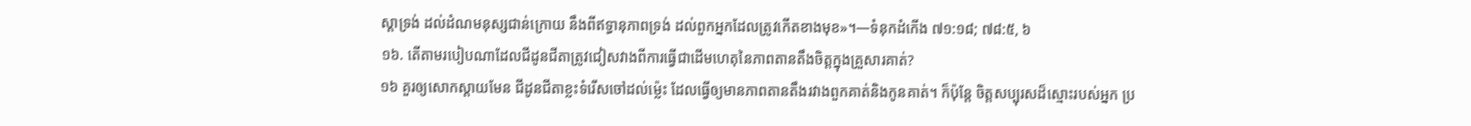ស្ដាទ្រង់ ដល់ដំណមនុស្សជាន់ក្រោយ នឹងពីឥទ្ធានុភាពទ្រង់ ដល់ពួកអ្នកដែលត្រូវកើតខាងមុខ»។—ទំនុកដំកើង ៧១:១៨; ៧៨:៥, ៦
១៦. តើតាមរបៀបណាដែលជីដូនជីតាត្រូវជៀសវាងពីការធ្វើជាដើមហេតុនៃភាពតានតឹងចិត្តក្នុងគ្រួសារគាត់?
១៦ គួរឲ្យសោកស្ដាយមែន ជីដូនជីតាខ្លះទំរើសចៅដល់ម្ល៉េះ ដែលធ្វើឲ្យមានភាពតានតឹងរវាងពួកគាត់និងកូនគាត់។ ក៏ប៉ុន្តែ ចិត្តសប្បុរសដ៏ស្មោះរបស់អ្នក ប្រ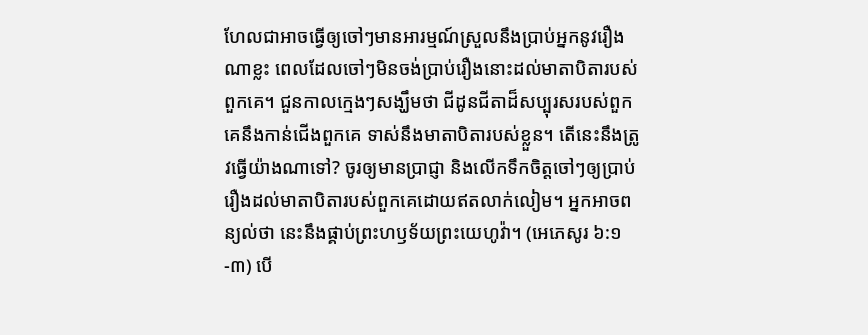ហែលជាអាចធ្វើឲ្យចៅៗមានអារម្មណ៍ស្រួលនឹងប្រាប់អ្នកនូវរឿងណាខ្លះ ពេលដែលចៅៗមិនចង់ប្រាប់រឿងនោះដល់មាតាបិតារបស់ពួកគេ។ ជួនកាលក្មេងៗសង្ឃឹមថា ជីដូនជីតាដ៏សប្បុរសរបស់ពួកគេនឹងកាន់ជើងពួកគេ ទាស់នឹងមាតាបិតារបស់ខ្លួន។ តើនេះនឹងត្រូវធ្វើយ៉ាងណាទៅ? ចូរឲ្យមានប្រាជ្ញា និងលើកទឹកចិត្តចៅៗឲ្យប្រាប់រឿងដល់មាតាបិតារបស់ពួកគេដោយឥតលាក់លៀម។ អ្នកអាចពន្យល់ថា នេះនឹងផ្គាប់ព្រះហឫទ័យព្រះយេហូវ៉ា។ (អេភេសូរ ៦:១-៣) បើ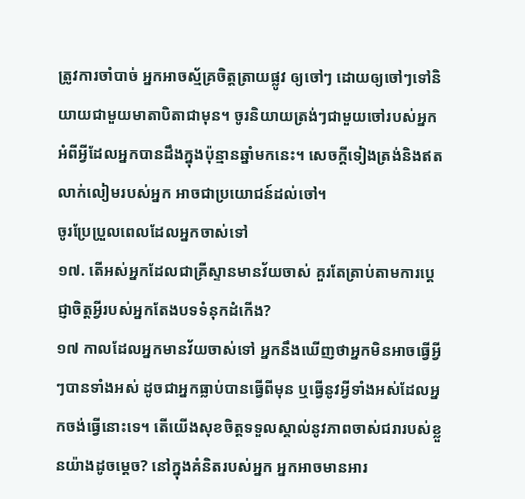ត្រូវការចាំបាច់ អ្នកអាចស្ម័គ្រចិត្តត្រាយផ្លូវ ឲ្យចៅៗ ដោយឲ្យចៅៗទៅនិយាយជាមួយមាតាបិតាជាមុន។ ចូរនិយាយត្រង់ៗជាមួយចៅរបស់អ្នក អំពីអ្វីដែលអ្នកបានដឹងក្នុងប៉ុន្មានឆ្នាំមកនេះ។ សេចក្ដីទៀងត្រង់និងឥតលាក់លៀមរបស់អ្នក អាចជាប្រយោជន៍ដល់ចៅ។
ចូរប្រែប្រួលពេលដែលអ្នកចាស់ទៅ
១៧. តើអស់អ្នកដែលជាគ្រីស្ទានមានវ័យចាស់ គួរតែត្រាប់តាមការប្ដេជ្ញាចិត្តអ្វីរបស់អ្នកតែងបទទំនុកដំកើង?
១៧ កាលដែលអ្នកមានវ័យចាស់ទៅ អ្នកនឹងឃើញថាអ្នកមិនអាចធ្វើអ្វីៗបានទាំងអស់ ដូចជាអ្នកធ្លាប់បានធ្វើពីមុន ឬធ្វើនូវអ្វីទាំងអស់ដែលអ្នកចង់ធ្វើនោះទេ។ តើយើងសុខចិត្តទទួលស្គាល់នូវភាពចាស់ជរារបស់ខ្លួនយ៉ាងដូចម្ដេច? នៅក្នុងគំនិតរបស់អ្នក អ្នកអាចមានអារ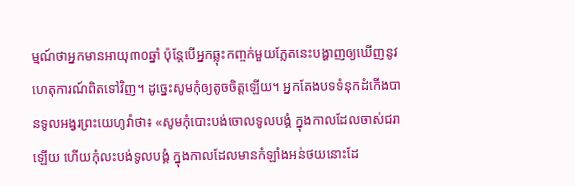ម្មណ៍ថាអ្នកមានអាយុ៣០ឆ្នាំ ប៉ុន្តែបើអ្នកឆ្លុះកញ្ចក់មួយភ្លែតនេះបង្ហាញឲ្យឃើញនូវហេតុការណ៍ពិតទៅវិញ។ ដូច្នេះសូមកុំឲ្យតូចចិត្តឡើយ។ អ្នកតែងបទទំនុកដំកើងបានទូលអង្វរព្រះយេហូវ៉ាថា៖ «សូមកុំបោះបង់ចោលទូលបង្គំ ក្នុងកាលដែលចាស់ជរាឡើយ ហើយកុំលះបង់ទូលបង្គំ ក្នុងកាលដែលមានកំឡាំងអន់ថយនោះដែ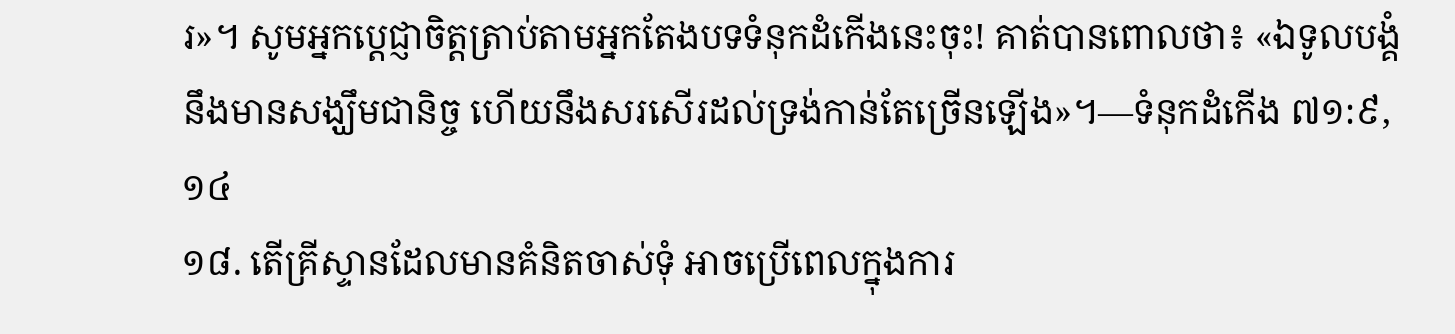រ»។ សូមអ្នកប្ដេជ្ញាចិត្តត្រាប់តាមអ្នកតែងបទទំនុកដំកើងនេះចុះ! គាត់បានពោលថា៖ «ឯទូលបង្គំនឹងមានសង្ឃឹមជានិច្ច ហើយនឹងសរសើរដល់ទ្រង់កាន់តែច្រើនឡើង»។—ទំនុកដំកើង ៧១:៩, ១៤
១៨. តើគ្រីស្ទានដែលមានគំនិតចាស់ទុំ អាចប្រើពេលក្នុងការ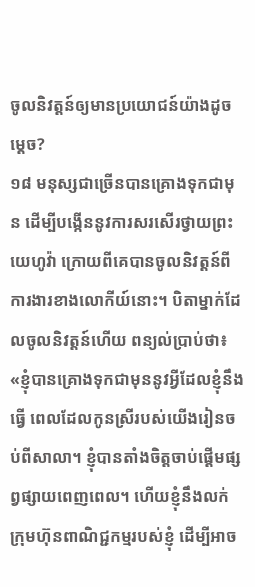ចូលនិវត្តន៍ឲ្យមានប្រយោជន៍យ៉ាងដូចម្ដេច?
១៨ មនុស្សជាច្រើនបានគ្រោងទុកជាមុន ដើម្បីបង្កើននូវការសរសើរថ្វាយព្រះយេហូវ៉ា ក្រោយពីគេបានចូលនិវត្តន៍ពីការងារខាងលោកីយ៍នោះ។ បិតាម្នាក់ដែលចូលនិវត្តន៍ហើយ ពន្យល់ប្រាប់ថា៖ «ខ្ញុំបានគ្រោងទុកជាមុននូវអ្វីដែលខ្ញុំនឹងធ្វើ ពេលដែលកូនស្រីរបស់យើងរៀនចប់ពីសាលា។ ខ្ញុំបានតាំងចិត្តចាប់ផ្ដើមផ្សព្វផ្សាយពេញពេល។ ហើយខ្ញុំនឹងលក់ក្រុមហ៊ុនពាណិជ្ជកម្មរបស់ខ្ញុំ ដើម្បីអាច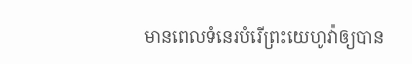មានពេលទំនេរបំរើព្រះយេហូវ៉ាឲ្យបាន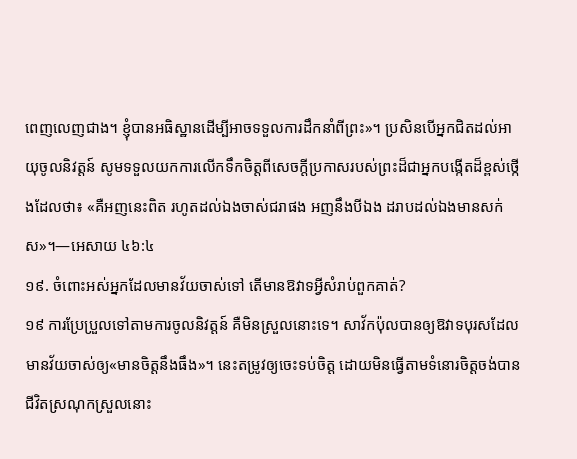ពេញលេញជាង។ ខ្ញុំបានអធិស្ឋានដើម្បីអាចទទួលការដឹកនាំពីព្រះ»។ ប្រសិនបើអ្នកជិតដល់អាយុចូលនិវត្តន៍ សូមទទួលយកការលើកទឹកចិត្តពីសេចក្ដីប្រកាសរបស់ព្រះដ៏ជាអ្នកបង្កើតដ៏ខ្ពស់ថ្កើងដែលថា៖ «គឺអញនេះពិត រហូតដល់ឯងចាស់ជរាផង អញនឹងបីឯង ដរាបដល់ឯងមានសក់ស»។—អេសាយ ៤៦:៤
១៩. ចំពោះអស់អ្នកដែលមានវ័យចាស់ទៅ តើមានឱវាទអ្វីសំរាប់ពួកគាត់?
១៩ ការប្រែប្រួលទៅតាមការចូលនិវត្តន៍ គឺមិនស្រួលនោះទេ។ សាវ័កប៉ុលបានឲ្យឱវាទបុរសដែលមានវ័យចាស់ឲ្យ«មានចិត្តនឹងធឹង»។ នេះតម្រូវឲ្យចេះទប់ចិត្ត ដោយមិនធ្វើតាមទំនោរចិត្តចង់បានជីវិតស្រណុកស្រួលនោះ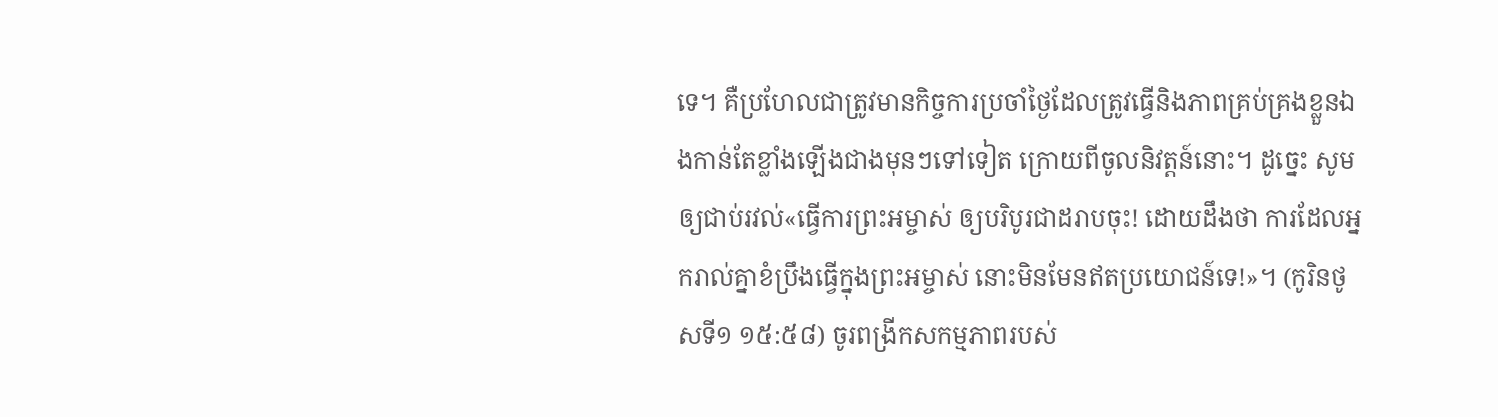ទេ។ គឺប្រហែលជាត្រូវមានកិច្ចការប្រចាំថ្ងៃដែលត្រូវធ្វើនិងភាពគ្រប់គ្រងខ្លួនឯងកាន់តែខ្លាំងឡើងជាងមុនៗទៅទៀត ក្រោយពីចូលនិវត្តន៍នោះ។ ដូច្នេះ សូមឲ្យជាប់រវល់«ធ្វើការព្រះអម្ចាស់ ឲ្យបរិបូរជាដរាបចុះ! ដោយដឹងថា ការដែលអ្នករាល់គ្នាខំប្រឹងធ្វើក្នុងព្រះអម្ចាស់ នោះមិនមែនឥតប្រយោជន៍ទេ!»។ (កូរិនថូសទី១ ១៥:៥៨) ចូរពង្រីកសកម្មភាពរបស់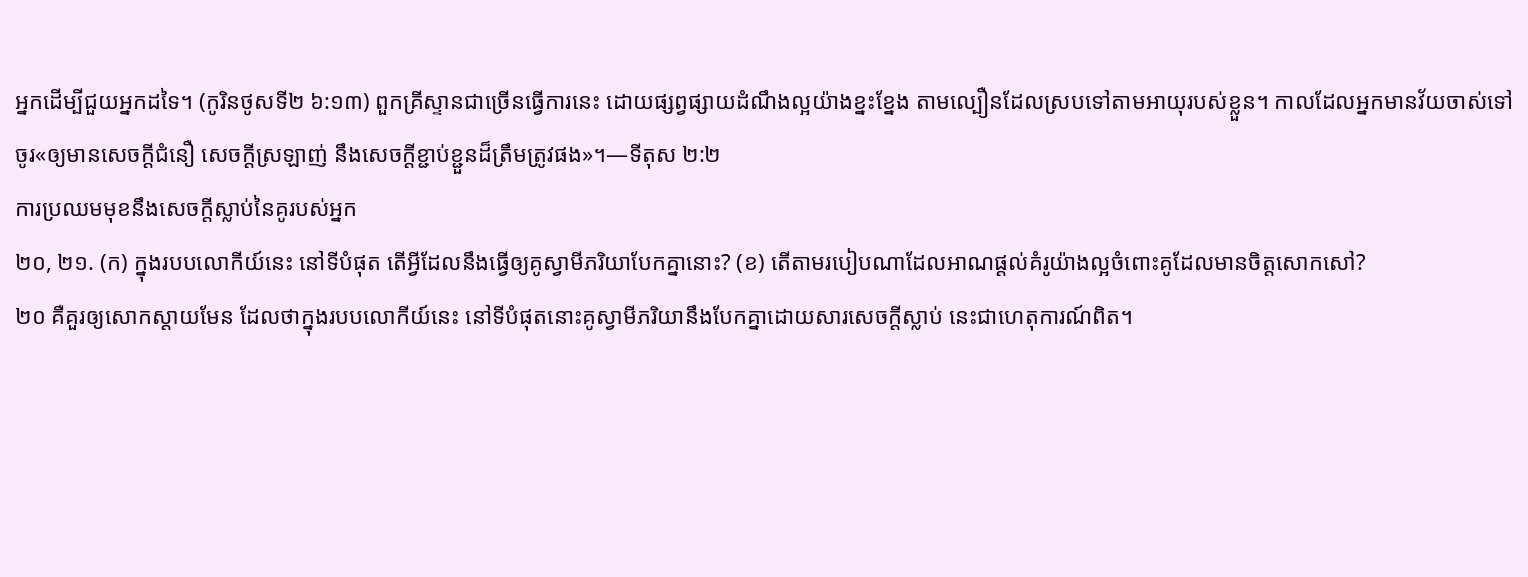អ្នកដើម្បីជួយអ្នកដទៃ។ (កូរិនថូសទី២ ៦:១៣) ពួកគ្រីស្ទានជាច្រើនធ្វើការនេះ ដោយផ្សព្វផ្សាយដំណឹងល្អយ៉ាងខ្នះខ្នែង តាមល្បឿនដែលស្របទៅតាមអាយុរបស់ខ្លួន។ កាលដែលអ្នកមានវ័យចាស់ទៅ ចូរ«ឲ្យមានសេចក្ដីជំនឿ សេចក្ដីស្រឡាញ់ នឹងសេចក្ដីខ្ជាប់ខ្ជួនដ៏ត្រឹមត្រូវផង»។—ទីតុស ២:២
ការប្រឈមមុខនឹងសេចក្ដីស្លាប់នៃគូរបស់អ្នក
២០, ២១. (ក) ក្នុងរបបលោកីយ៍នេះ នៅទីបំផុត តើអ្វីដែលនឹងធ្វើឲ្យគូស្វាមីភរិយាបែកគ្នានោះ? (ខ) តើតាមរបៀបណាដែលអាណផ្ដល់គំរូយ៉ាងល្អចំពោះគូដែលមានចិត្តសោកសៅ?
២០ គឺគួរឲ្យសោកស្ដាយមែន ដែលថាក្នុងរបបលោកីយ៍នេះ នៅទីបំផុតនោះគូស្វាមីភរិយានឹងបែកគ្នាដោយសារសេចក្ដីស្លាប់ នេះជាហេតុការណ៍ពិត។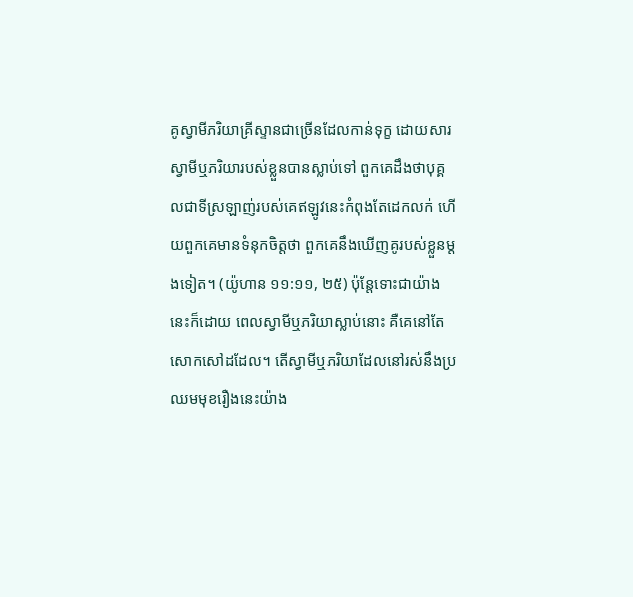គូស្វាមីភរិយាគ្រីស្ទានជាច្រើនដែលកាន់ទុក្ខ ដោយសារស្វាមីឬភរិយារបស់ខ្លួនបានស្លាប់ទៅ ពួកគេដឹងថាបុគ្គលជាទីស្រឡាញ់របស់គេឥឡូវនេះកំពុងតែដេកលក់ ហើយពួកគេមានទំនុកចិត្តថា ពួកគេនឹងឃើញគូរបស់ខ្លួនម្ដងទៀត។ (យ៉ូហាន ១១:១១, ២៥) ប៉ុន្តែទោះជាយ៉ាងនេះក៏ដោយ ពេលស្វាមីឬភរិយាស្លាប់នោះ គឺគេនៅតែសោកសៅដដែល។ តើស្វាមីឬភរិយាដែលនៅរស់នឹងប្រឈមមុខរឿងនេះយ៉ាង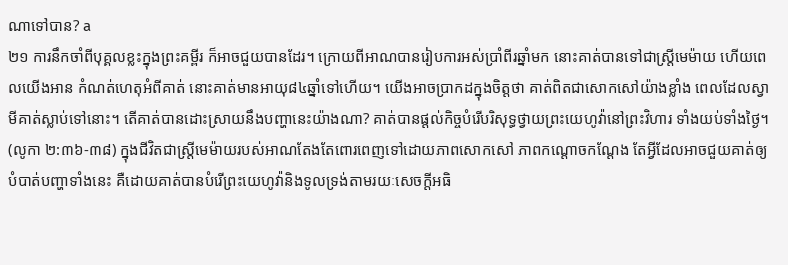ណាទៅបាន? a
២១ ការនឹកចាំពីបុគ្គលខ្លះក្នុងព្រះគម្ពីរ ក៏អាចជួយបានដែរ។ ក្រោយពីអាណបានរៀបការអស់ប្រាំពីរឆ្នាំមក នោះគាត់បានទៅជាស្ត្រីមេម៉ាយ ហើយពេលយើងអាន កំណត់ហេតុអំពីគាត់ នោះគាត់មានអាយុ៨៤ឆ្នាំទៅហើយ។ យើងអាចប្រាកដក្នុងចិត្តថា គាត់ពិតជាសោកសៅយ៉ាងខ្លាំង ពេលដែលស្វាមីគាត់ស្លាប់ទៅនោះ។ តើគាត់បានដោះស្រាយនឹងបញ្ហានេះយ៉ាងណា? គាត់បានផ្ដល់កិច្ចបំរើបរិសុទ្ធថ្វាយព្រះយេហូវ៉ានៅព្រះវិហារ ទាំងយប់ទាំងថ្ងៃ។ (លូកា ២:៣៦-៣៨) ក្នុងជីវិតជាស្ត្រីមេម៉ាយរបស់អាណតែងតែពោរពេញទៅដោយភាពសោកសៅ ភាពកណ្ដោចកណ្ដែង តែអ្វីដែលអាចជួយគាត់ឲ្យបំបាត់បញ្ហាទាំងនេះ គឺដោយគាត់បានបំរើព្រះយេហូវ៉ានិងទូលទ្រង់តាមរយៈសេចក្ដីអធិ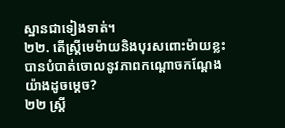ស្ឋានជាទៀងទាត់។
២២. តើស្ត្រីមេម៉ាយនិងបុរសពោះម៉ាយខ្លះ បានបំបាត់ចោលនូវភាពកណ្ដោចកណ្ដែងយ៉ាងដូចម្ដេច?
២២ ស្ត្រី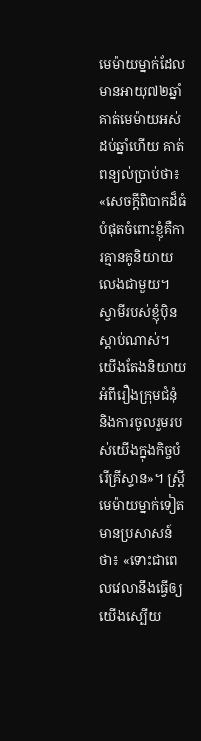មេម៉ាយម្នាក់ដែលមានអាយុ៧២ឆ្នាំ គាត់មេម៉ាយអស់ដប់ឆ្នាំហើយ គាត់ពន្យល់ប្រាប់ថា៖ «សេចក្ដីពិបាកដ៏ធំបំផុតចំពោះខ្ញុំគឺការគ្មានគូនិយាយលេងជាមួយ។ ស្វាមីរបស់ខ្ញុំប៉ិនស្ដាប់ណាស់។ យើងតែងនិយាយអំពីរឿងក្រុមជំនុំ និងការចូលរួមរបស់យើងក្នុងកិច្ចបំរើគ្រីស្ទាន»។ ស្ត្រីមេម៉ាយម្នាក់ទៀតមានប្រសាសន៍ថា៖ «ទោះជាពេលវេលានឹងធ្វើឲ្យយើងស្បើយ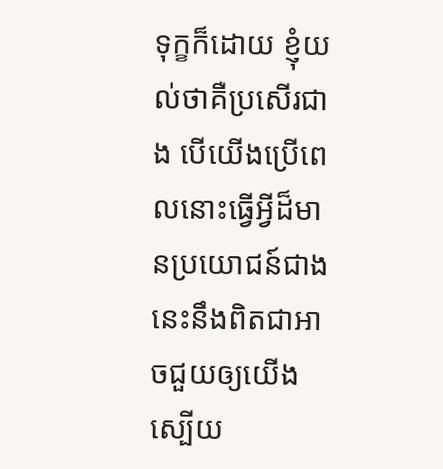ទុក្ខក៏ដោយ ខ្ញុំយល់ថាគឺប្រសើរជាង បើយើងប្រើពេលនោះធ្វើអ្វីដ៏មានប្រយោជន៍ជាង នេះនឹងពិតជាអាចជួយឲ្យយើងស្បើយ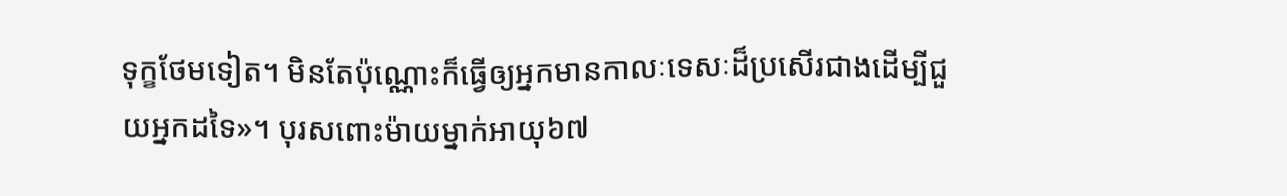ទុក្ខថែមទៀត។ មិនតែប៉ុណ្ណោះក៏ធ្វើឲ្យអ្នកមានកាលៈទេសៈដ៏ប្រសើរជាងដើម្បីជួយអ្នកដទៃ»។ បុរសពោះម៉ាយម្នាក់អាយុ៦៧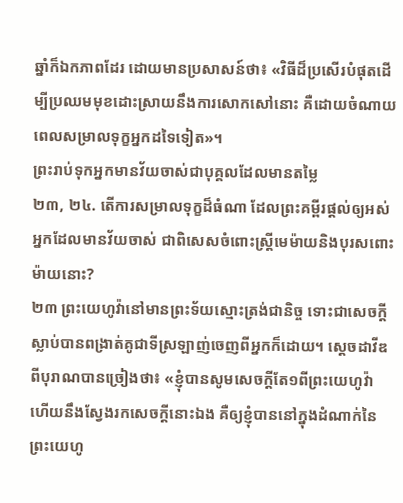ឆ្នាំក៏ឯកភាពដែរ ដោយមានប្រសាសន៍ថា៖ «វិធីដ៏ប្រសើរបំផុតដើម្បីប្រឈមមុខដោះស្រាយនឹងការសោកសៅនោះ គឺដោយចំណាយពេលសម្រាលទុក្ខអ្នកដទៃទៀត»។
ព្រះរាប់ទុកអ្នកមានវ័យចាស់ជាបុគ្គលដែលមានតម្លៃ
២៣, ២៤. តើការសម្រាលទុក្ខដ៏ធំណា ដែលព្រះគម្ពីរផ្ដល់ឲ្យអស់អ្នកដែលមានវ័យចាស់ ជាពិសេសចំពោះស្ត្រីមេម៉ាយនិងបុរសពោះម៉ាយនោះ?
២៣ ព្រះយេហូវ៉ានៅមានព្រះទ័យស្មោះត្រង់ជានិច្ច ទោះជាសេចក្ដីស្លាប់បានពង្រាត់គូជាទីស្រឡាញ់ចេញពីអ្នកក៏ដោយ។ ស្តេចដាវីឌពីបុរាណបានច្រៀងថា៖ «ខ្ញុំបានសូមសេចក្ដីតែ១ពីព្រះយេហូវ៉ា ហើយនឹងស្វែងរកសេចក្ដីនោះឯង គឺឲ្យខ្ញុំបាននៅក្នុងដំណាក់នៃព្រះយេហូ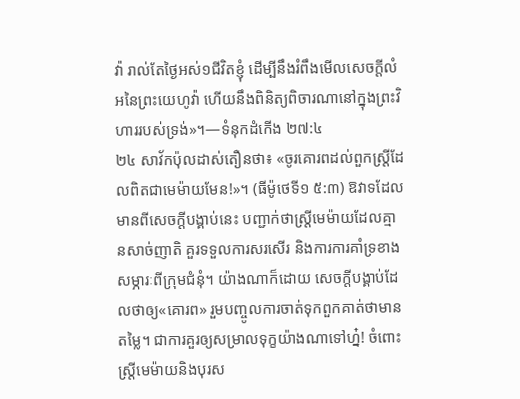វ៉ា រាល់តែថ្ងៃអស់១ជីវិតខ្ញុំ ដើម្បីនឹងរំពឹងមើលសេចក្ដីលំអនៃព្រះយេហូវ៉ា ហើយនឹងពិនិត្យពិចារណានៅក្នុងព្រះវិហាររបស់ទ្រង់»។—ទំនុកដំកើង ២៧:៤
២៤ សាវ័កប៉ុលដាស់តឿនថា៖ «ចូរគោរពដល់ពួកស្ត្រីដែលពិតជាមេម៉ាយមែន!»។ (ធីម៉ូថេទី១ ៥:៣) ឱវាទដែលមានពីសេចក្ដីបង្គាប់នេះ បញ្ជាក់ថាស្ត្រីមេម៉ាយដែលគ្មានសាច់ញាតិ គួរទទួលការសរសើរ និងការការគាំទ្រខាងសម្ភារៈពីក្រុមជំនុំ។ យ៉ាងណាក៏ដោយ សេចក្ដីបង្គាប់ដែលថាឲ្យ«គោរព» រួមបញ្ចូលការចាត់ទុកពួកគាត់ថាមានតម្លៃ។ ជាការគួរឲ្យសម្រាលទុក្ខយ៉ាងណាទៅហ្ន៎! ចំពោះស្ត្រីមេម៉ាយនិងបុរស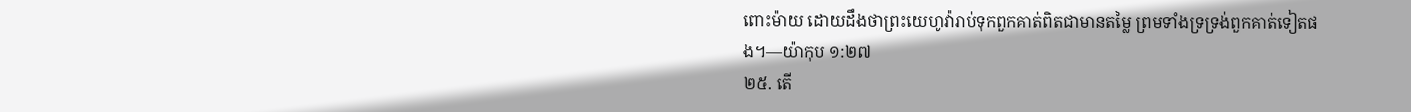ពោះម៉ាយ ដោយដឹងថាព្រះយេហូវ៉ារាប់ទុកពួកគាត់ពិតជាមានតម្លៃ ព្រមទាំងទ្រទ្រង់ពួកគាត់ទៀតផង។—យ៉ាកុប ១:២៧
២៥. តើ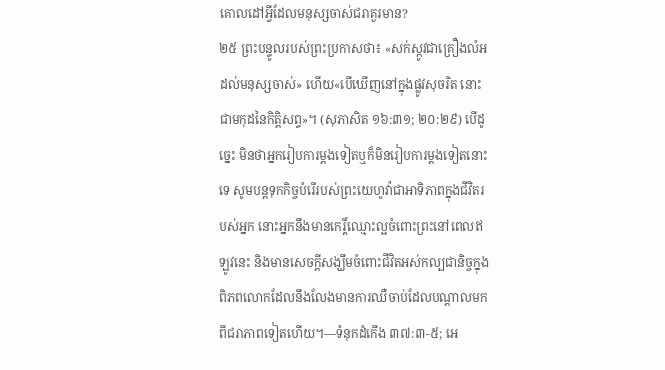គោលដៅអ្វីដែលមនុស្សចាស់ជរាគួរមាន?
២៥ ព្រះបន្ទូលរបស់ព្រះប្រកាសថា៖ «សក់ស្កូវជាគ្រឿងលំអដល់មនុស្សចាស់» ហើយ«បើឃើញនៅក្នុងផ្លូវសុចរិត នោះជាមកុដនៃកិត្ដិសព្ទ»។ (សុភាសិត ១៦:៣១; ២០:២៩) បើដូច្នេះ មិនថាអ្នករៀបការម្ដងទៀតឬក៏មិនរៀបការម្ដងទៀតនោះទេ សូមបន្តទុកកិច្ចបំរើរបស់ព្រះយេហូវ៉ាជាអាទិភាពក្នុងជីវិតរបស់អ្នក នោះអ្នកនឹងមានកេរ្ដិ៍ឈ្មោះល្អចំពោះព្រះនៅពេលឥឡូវនេះ និងមានសេចក្ដីសង្ឃឹមចំពោះជីវិតអស់កល្បជានិច្ចក្នុងពិភពលោកដែលនឹងលែងមានការឈឺចាប់ដែលបណ្ដាលមកពីជរាភាពទៀតហើយ។—ទំនុកដំកើង ៣៧:៣-៥; អេ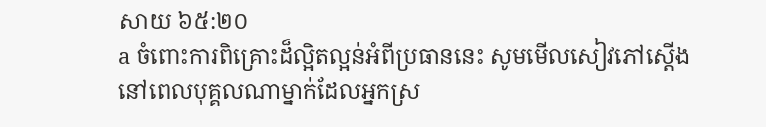សាយ ៦៥:២០
a ចំពោះការពិគ្រោះដ៏ល្អិតល្អន់អំពីប្រធាននេះ សូមមើលសៀវភៅស្តើង នៅពេលបុគ្គលណាម្នាក់ដែលអ្នកស្រ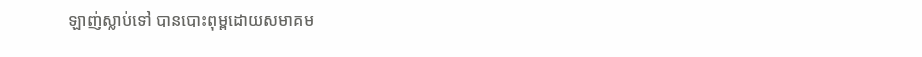ឡាញ់ស្លាប់ទៅ បានបោះពុម្ពដោយសមាគម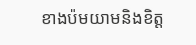ខាងប៉មយាមនិងខិត្ត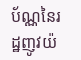ប័ណ្ណនៃរដ្ឋញូវយ៉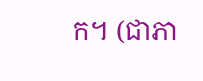ក។ (ជាភា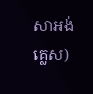សាអង់គ្លេស)